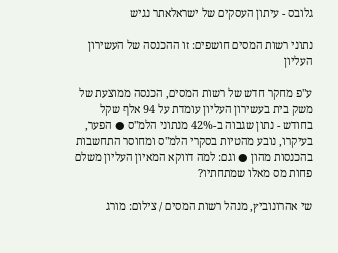גלובס - עיתון העסקים של ישראלאתר נגיש

נתוני רשות המסים חושפים: זו ההכנסה של העשירון העליון

ע"פ מחקר חדש של רשות המסים, הכנסה ממוצעת של משק בית בעשירון העליון עומדת על 94 אלף שקל בחודש - נתון שגבוה ב-42% מנתוני הלמ"ס ● הפער, בעיקרו, נובע מהטיות בסקרי הלמ"ס ומחוסר התחשבות בהכנסות מהון ● וגם: למה דווקא המאיון העליון משלם פחות מס מאלו שמתחתיו?

שי אהרונוביץ, מנהל רשות המסים / צילום: מורג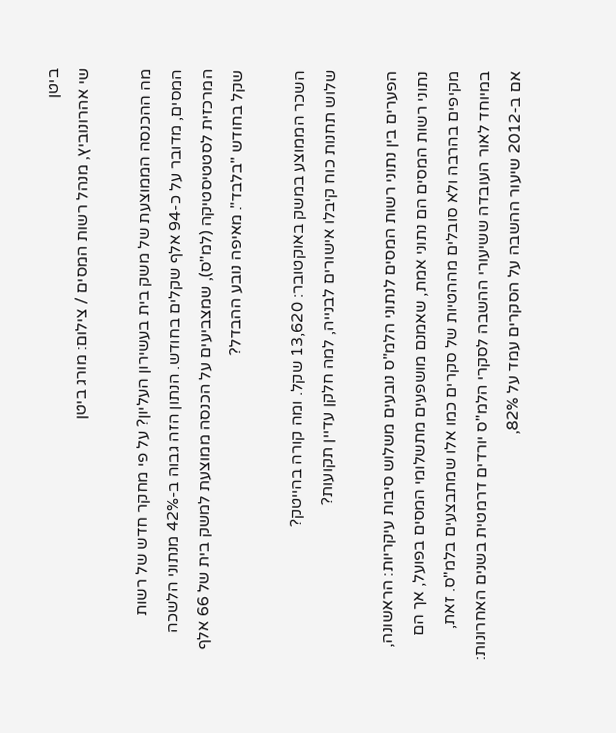ביטן
שי אהרונוביץ, מנהל רשות המסים / צילום: מורג ביטן

מה ההכנסה הממוצעת של משק בית בעשירון העליון? על פי מחקר חדש של רשות המסים, מדובר על כ-94 אלף שקלים בחודש. הנתון הזה גבוה ב-42% מנתוני הלשכה המרכזית לסטטיסטיקה (למ"ס), שמצביעים על הכנסה ממוצעת למשק בית של 66 אלף שקל בחודש "בלבד". מאיפה נובע ההבדל?

השכר הממוצע במשק באוקטובר: 13,620 שקל. ומה קורה בהייטק?
שלוש תחנות כוח קיבלו אישורים לבנייה, למה חלקן עדיין תקועות?

הפערים בין נתוני רשות המסים לנתוני הלמ"ס נובעים משלוש סיבות עיקריות: הראשונה, נתוני רשות המסים הם נתוני אמת, שאמנם מושפעים מתשלומי המסים בפועל, אך הם מקיפים בהרבה ולא סובלים מההטיות של סקרים כמו אלו שמתבצעים בלמ"ס. זאת, במיוחד לאור העובדה ששיעורי ההשבה לסקרי הלמ"ס יורדים דרמטית בשנים האחרונות: אם ב-2012 שיעור ההשבה על הסקרים עמד על 82%,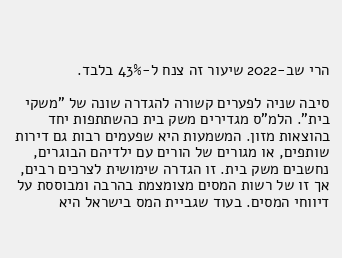הרי שב-2022 שיעור זה צנח ל-43% בלבד.

סיבה שניה לפערים קשורה להגדרה שונה של "משקי בית". הלמ"ס מגדירים משק בית כהשתתפות יחד בהוצאות מזון. המשמעות היא שפעמים רבות גם דירות שותפים, או מגורים של הורים עם ילדיהם הבוגרים, נחשבים משק בית. זו הגדרה שימושית לצרכים רבים, אך זו של רשות המסים מצומצמת בהרבה ומבוססת על דיווחי המסים. בעוד שגביית המס בישראל היא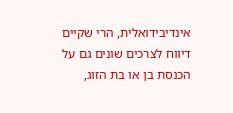אינדיבידואלית, הרי שקיים דיווח לצרכים שונים גם על הכנסת בן או בת הזוג,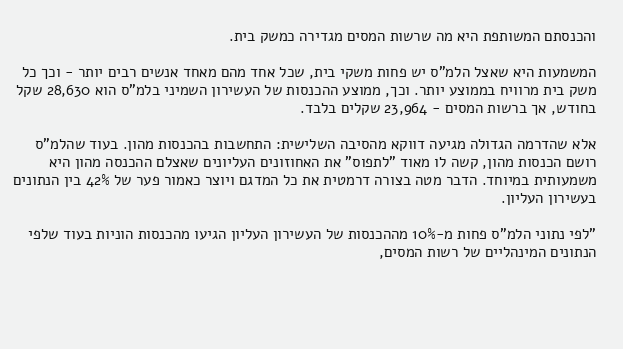והכנסתם המשותפת היא מה שרשות המסים מגדירה כמשק בית.

המשמעות היא שאצל הלמ"ס יש פחות משקי בית, שכל אחד מהם מאחד אנשים רבים יותר - וכך כל משק בית מרוויח בממוצע יותר. וכך, ממוצע ההכנסות של העשירון השמיני בלמ"ס הוא 28,630 שקל בחודש, אך ברשות המסים - 23,964 שקלים בלבד.

אלא שהדרמה הגדולה מגיעה דווקא מהסיבה השלישית: התחשבות בהכנסות מהון. בעוד שהלמ"ס רושם הכנסות מהון, קשה לו מאוד "לתפוס" את האחוזונים העליונים שאצלם ההכנסה מהון היא משמעותית במיוחד. הדבר מטה בצורה דרמטית את כל המדגם ויוצר כאמור פער של 42% בין הנתונים בעשירון העליון.

"לפי נתוני הלמ"ס פחות מ-10% מההכנסות של העשירון העליון הגיעו מהכנסות הוניות בעוד שלפי הנתונים המינהליים של רשות המסים,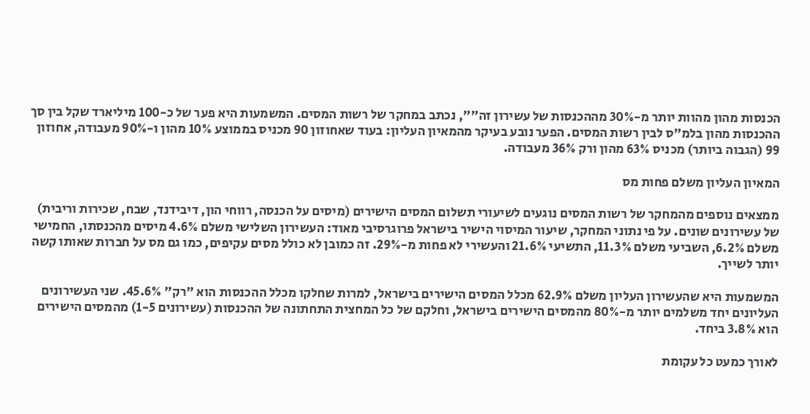הכנסות מהון מהוות יותר מ-30% מההכנסות של עשירון זה"", נכתב במחקר של רשות המסים. המשמעות היא פער של כ-100 מיליארד שקל בין סך ההכנסות מהון בלמ"ס לבין רשות המסים. הפער נובע בעיקר מהמאיון העליון: בעוד שאחוזון 90 מכניס בממוצע 10% מהון ו-90% מעבודה, אחוזון 99 (הגבוה ביותר) מכניס 63% מהון ורק 36% מעבודה.

המאיון העליון משלם פחות מס

ממצאים נוספים מהמחקר של רשות המסים נוגעים לשיעורי תשלום המסים הישירים (מיסים על הכנסה, רווחי הון, דיבידנד, שבח, שכירות וריבית) של עשירונים שונים. על פי נתוני המחקר, שיעור המיסוי הישיר בישראל פרוגרסיבי מאוד: העשירון השלישי משלם 4.6% מיסים מהכנסתו, החמישי משלם 6.2%, השביעי משלם 11.3%, התשיעי 21.6% והעשירי לא פחות מ-29%. זה כמובן לא כולל מסים עקיפים, כמו גם מס על חברות שאותו קשה יותר לשייך.

המשמעות היא שהעשירון העליון משלם 62.9% מכלל המסים הישירים בישראל, למרות שחלקו מכלל ההכנסות הוא "רק" 45.6%. שני העשירונים העליונים יחד משלמים יותר מ-80% מהמסים הישירים בישראל, וחלקם של כל המחצית התחתונה של ההכנסות (עשירונים 1-5) מהמסים הישירים הוא 3.8% ביחד.

לאורך כמעט כל עקומת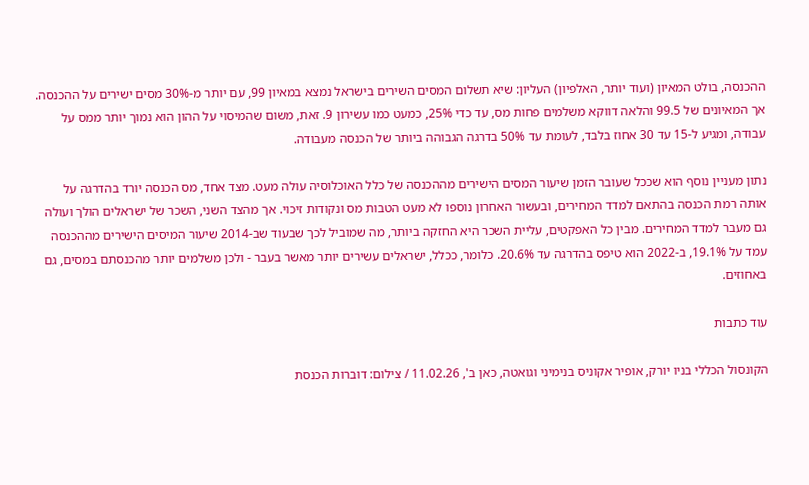ההכנסה, בולט המאיון (ועוד יותר, האלפיון) העליון: שיא תשלום המסים השירים בישראל נמצא במאיון 99, עם יותר מ-30% מסים ישירים על ההכנסה. אך המאיונים של 99.5 והלאה דווקא משלמים פחות מס, עד כדי 25%, כמעט כמו עשירון 9. זאת, משום שהמיסוי על ההון הוא נמוך יותר ממס על עבודה, ומגיע ל-15 עד 30 אחוז בלבד, לעומת עד 50% בדרגה הגבוהה ביותר של הכנסה מעבודה.

נתון מעניין נוסף הוא שככל שעובר הזמן שיעור המסים הישירים מההכנסה של כלל האוכלוסיה עולה מעט. מצד אחד, מס הכנסה יורד בהדרגה על אותה רמת הכנסה בהתאם למדד המחירים, ובעשור האחרון נוספו לא מעט הטבות מס ונקודות זיכוי. אך מהצד השני, השכר של ישראלים הולך ועולה גם מעבר למדד המחירים. מבין כל האפקטים, עליית השכר היא החזקה ביותר, מה שמוביל לכך שבעוד שב-2014 שיעור המיסים הישירים מההכנסה עמד על 19.1%, ב-2022 הוא טיפס בהדרגה עד 20.6%. כלומר, ככלל, ישראלים עשירים יותר מאשר בעבר - ולכן משלמים יותר מהכנסתם במסים, גם באחוזים.

עוד כתבות

הקונסול הכללי בניו יורק, אופיר אקוניס בנימיני וגואטה, כאן ב', 11.02.26 / צילום: דוברות הכנסת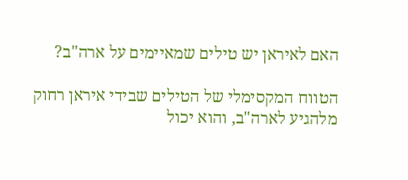האם לאיראן יש טילים שמאיימים על ארה"ב?

הטווח המקסימלי של הטילים שבידי איראן רחוק מלהגיע לארה"ב, והוא יכול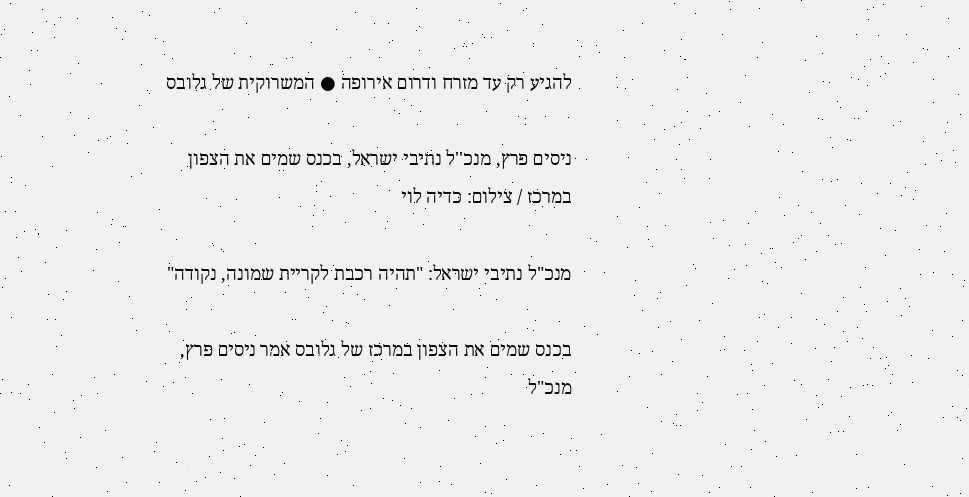להגיע רק עד מזרח ודרום אירופה ● המשרוקית של גלובס

ניסים פרץ, מנכ''ל נתיבי ישראל, בכנס שמים את הצפון במרכז / צילום: כדיה לוי

מנכ"ל נתיבי ישראל: "תהיה רכבת לקריית שמונה, נקודה"

בכנס שמים את הצפון במרכז של גלובס אמר ניסים פרץ, מנכ"ל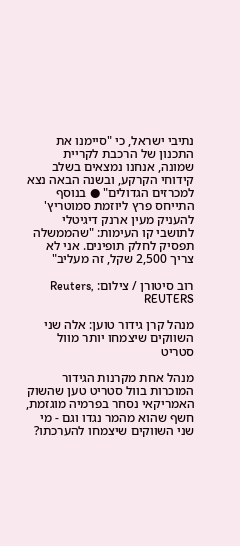נתיבי ישראל, כי "סיימנו את התכנון של הרכבת לקריית שמונה, אנחנו נמצאים בשלב קידוחי הקרקע, ובשנה הבאה נצא למכרזים הגדולים" ● בנוסף התייחס פרץ ליוזמת סמוטריץ' להעניק מעין ארנק דיגיטלי לתושבי קו העימות: "שהממשלה תפסיק לחלק תופינים. אני לא צריך 2,500 שקל, זה מעליב"

רוב סיטורן / צילום: Reuters, REUTERS

מנהל קרן גידור טוען: אלה שני השווקים שיצמחו יותר מוול סטריט

מנהל אחת מקרנות הגידור המוכרות בוול סטריט טען שהשוק האמריקאי נסחר בפרמיה מוגזמת, חשף שהוא מהמר נגדו וגם - מי שני השווקים שיצמחו להערכתו?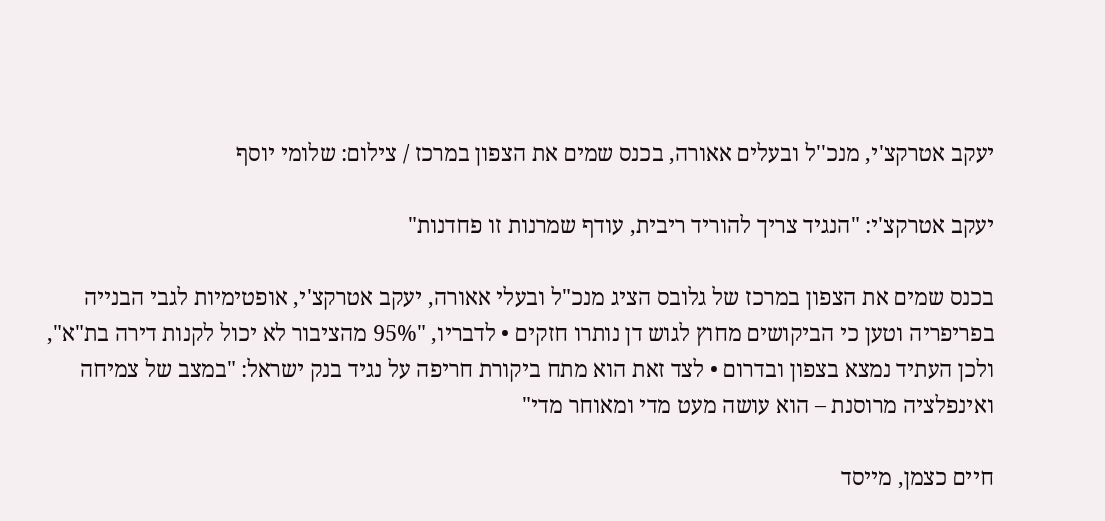יעקב אטרקצ'י, מנכ''ל ובעלים אאורה, בכנס שמים את הצפון במרכז / צילום: שלומי יוסף

יעקב אטרקצ'י: "הנגיד צריך להוריד ריבית, עודף שמרנות זו פחדנות"

בכנס שמים את הצפון במרכז של גלובס הציג מנכ"ל ובעלי אאורה, יעקב אטרקצ'י, אופטימיות לגבי הבנייה בפריפריה וטען כי הביקושים מחוץ לגוש דן נותרו חזקים • לדבריו, "95% מהציבור לא יכול לקנות דירה בת"א", ולכן העתיד נמצא בצפון ובדרום • לצד זאת הוא מתח ביקורת חריפה על נגיד בנק ישראל: "במצב של צמיחה ואינפלציה מרוסנת – הוא עושה מעט מדי ומאוחר מדי"

חיים כצמן, מייסד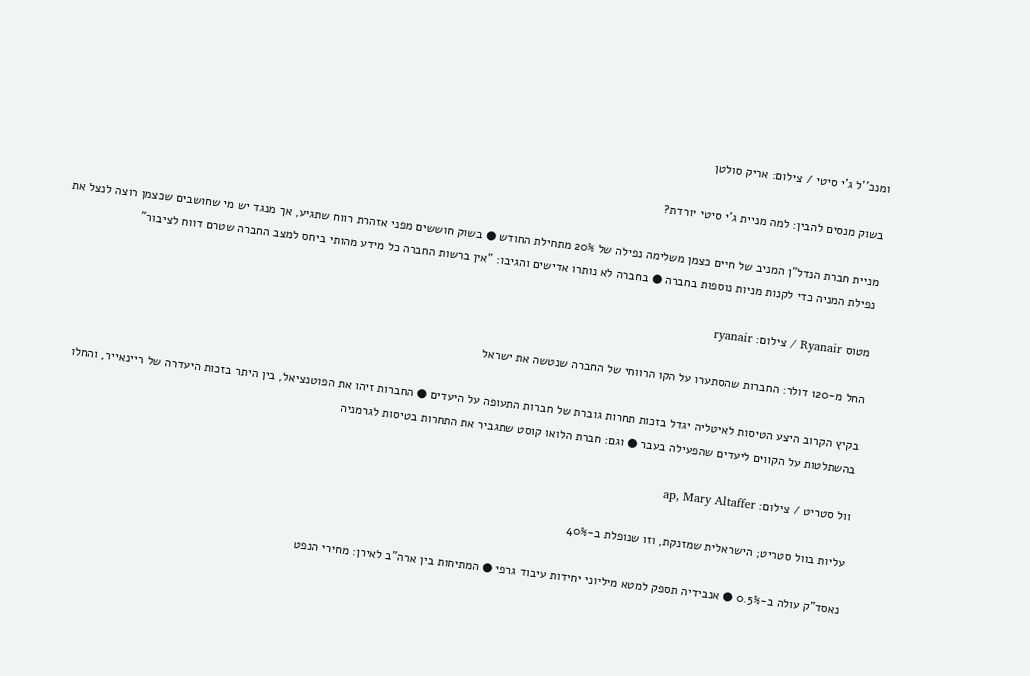ומנכ''ל ג'י סיטי / צילום: אריק סולטן

בשוק מנסים להבין: למה מניית ג'י סיטי יורדת?

מניית חברת הנדל"ן המניב של חיים כצמן משלימה נפילה של 20% מתחילת החודש ● בשוק חוששים מפני אזהרת רווח שתגיע, אך מנגד יש מי שחושבים שכצמן רוצה לנצל את נפילת המניה כדי לקנות מניות נוספות בחברה ● בחברה לא נותרו אדישים והגיבו: "אין ברשות החברה כל מידע מהותי ביחס למצב החברה שטרם דווח לציבור"

מטוס Ryanair / צילום: ryanair

החל מ-120 דולר: החברות שהסתערו על הקו הרווחי של החברה שנטשה את ישראל

בקיץ הקרוב היצע הטיסות לאיטליה יגדל בזכות תחרות גוברת של חברות התעופה על היעדים ● החברות זיהו את הפוטנציאל, בין היתר בזכות היעדרה של ריינאייר, והחלו בהשתלטות על הקווים ליעדים שהפעילה בעבר ● וגם: חברת הלואו קוסט שתגביר את התחרות בטיסות לגרמניה

וול סטריט / צילום: ap, Mary Altaffer

עליות בוול סטריט; הישראלית שמזנקת, וזו שנופלת ב-40%

נאסד"ק עולה ב-0.5% ● אנבידיה תספק למטא מיליוני יחידות עיבוד גרפי ● המתיחות בין ארה"ב לאירן: מחירי הנפט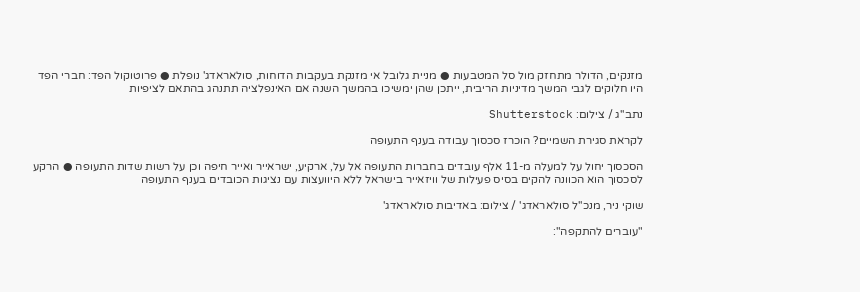מזנקים, הדולר מתחזק מול סל המטבעות ● מניית גלובל אי מזנקת בעקבות הדוחות, סולאראדג' נופלת ● פרוטוקול הפד: חברי הפד היו חלוקים לגבי המשך מדיניות הריבית, ייתכן שהן ימשיכו בהמשך השנה אם האינפלציה תתנהג בהתאם לציפיות

נתב''ג / צילום: Shutterstock

לקראת סגירת השמיים? הוכרז סכסוך עבודה בענף התעופה

הסכסוך יחול על למעלה מ-11 אלף עובדים בחברות התעופה אל על, ארקיע, ישראייר ואייר חיפה וכן על רשות שדות התעופה ● הרקע לסכסוך הוא הכוונה להקים בסיס פעילות של וויזאייר בישראל ללא היוועצות עם נציגות הכובדים בענף התעופה

שוקי ניר, מנכ''ל סולאראדג' / צילום: באדיבות סולאראדג'

"עוברים להתקפה":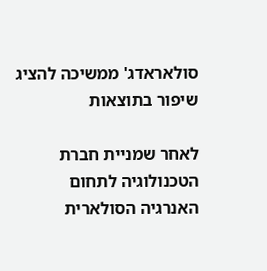סולאראדג' ממשיכה להציג שיפור בתוצאות

לאחר שמניית חברת הטכנולוגיה לתחום האנרגיה הסולארית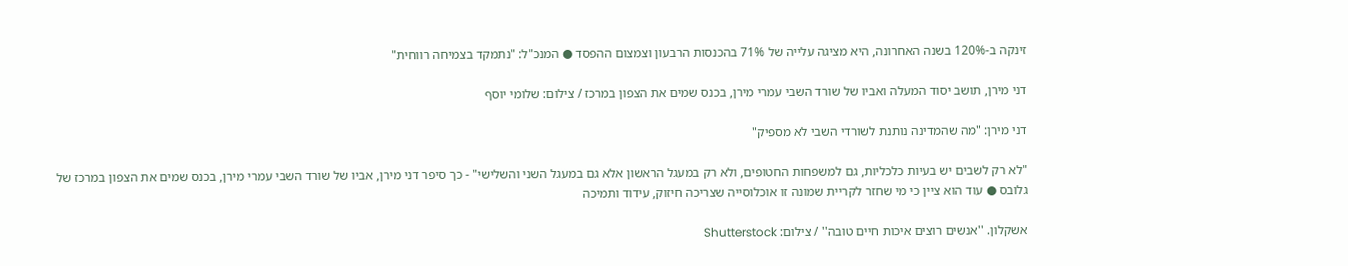זינקה ב-120% בשנה האחרונה, היא מציגה עלייה של 71% בהכנסות הרבעון וצמצום ההפסד ● המנכ"ל: "נתמקד בצמיחה רווחית"

דני מירן, תושב יסוד המעלה ואביו של שורד השבי עמרי מירן, בכנס שמים את הצפון במרכז / צילום: שלומי יוסף

דני מירן: "מה שהמדינה נותנת לשורדי השבי לא מספיק"

"לא רק לשבים יש בעיות כלכליות, גם למשפחות החטופים, ולא רק במעגל הראשון אלא גם במעגל השני והשלישי" - כך סיפר דני מירן, אביו של שורד השבי עמרי מירן, בכנס שמים את הצפון במרכז של גלובס ● עוד הוא ציין כי מי שחזר לקריית שמונה זו אוכלוסייה שצריכה חיזוק, עידוד ותמיכה

אשקלון. ''אנשים רוצים איכות חיים טובה'' / צילום: Shutterstock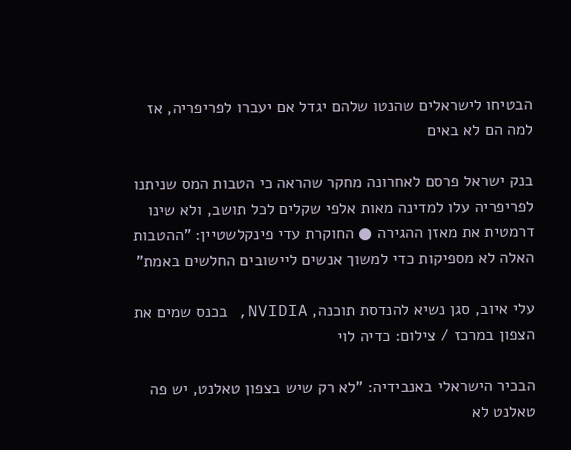הבטיחו לישראלים שהנטו שלהם יגדל אם יעברו לפריפריה, אז למה הם לא באים

בנק ישראל פרסם לאחרונה מחקר שהראה כי הטבות המס שניתנו לפריפריה עלו למדינה מאות אלפי שקלים לכל תושב, ולא שינו דרמטית את מאזן ההגירה ● החוקרת עדי פינקלשטיין: "ההטבות האלה לא מספיקות כדי למשוך אנשים ליישובים החלשים באמת"

עלי איוב, סגן נשיא להנדסת תוכנה, NVIDIA, בכנס שמים את הצפון במרכז / צילום: כדיה לוי

הבכיר הישראלי באנבידיה: "לא רק שיש בצפון טאלנט, יש פה טאלנט לא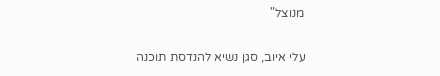מנוצל"

עלי איוב, סגן נשיא להנדסת תוכנה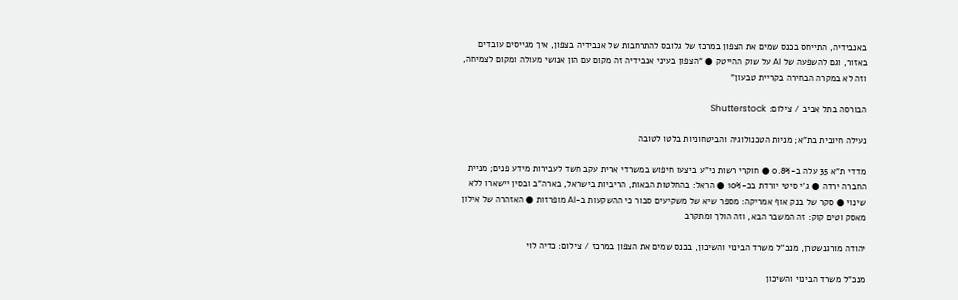באנבידיה, התייחס בכנס שמים את הצפון במרכז של גלובס להתרחבות של אנבידיה בצפון, איך מגייסים עובדים באזור, וגם להשפעה של AI על שוק ההייטק ● "הצפון בעיני אנבידיה זה מקום עם הון אנושי מעולה ומקום לצמיחה, וזה לא במקרה הבחירה בקריית טבעון"

הבורסה בתל אביב / צילום: Shutterstock

נעילה חיובית בת"א; מניות הטכנולוגיה והביטחוניות בלטו לטובה

מדדי ת"א 35 עלה ב-0.8% ● חוקרי רשות ני"ע ביצעו חיפוש במשרדי ארית עקב חשד לעבירות מידע פנים; מניית החברה ירדה ● ג'י סיטי יורדת בכ-10% ● הראל: בהחלטות הבאות, הריביות בישראל, בארה"ב ובסין יישארו ללא שינוי ● סקר של בנק אוף אמריקה: מספר שיא של משקיעים סבור כי ההשקעות ב-AI מופרזות ● האזהרה של אילון מאסק וטים קוק: זה המשבר הבא, וזה הולך ומתקרב

יהודה מורגנשטרן, מנכ''ל משרד הבינוי והשיכון, בכנס שמים את הצפון במרכז / צילום: כדיה לוי

מנכ"ל משרד הבינוי והשיכון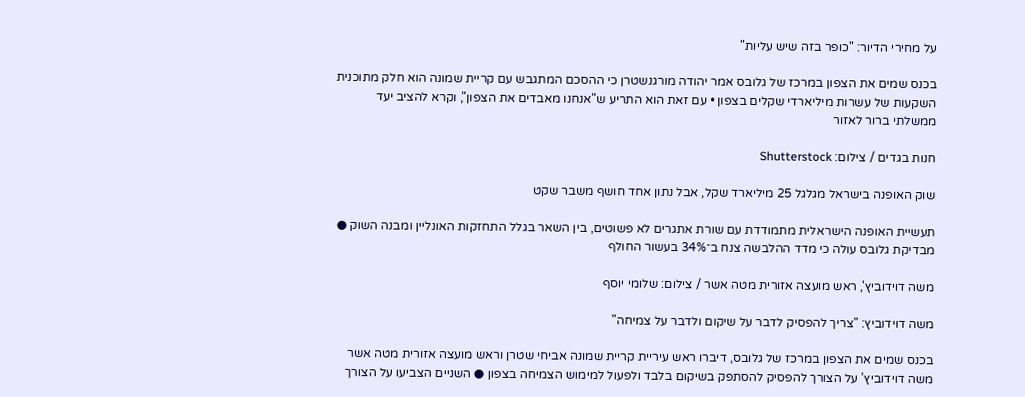על מחירי הדיור: "כופר בזה שיש עליות"

בכנס שמים את הצפון במרכז של גלובס אמר יהודה מורגנשטרן כי ההסכם המתגבש עם קריית שמונה הוא חלק מתוכנית השקעות של עשרות מיליארדי שקלים בצפון • עם זאת הוא התריע ש"אנחנו מאבדים את הצפון", וקרא להציב יעד ממשלתי ברור לאזור

חנות בגדים / צילום: Shutterstock

שוק האופנה בישראל מגלגל 25 מיליארד שקל, אבל נתון אחד חושף משבר שקט

תעשיית האופנה הישראלית מתמודדת עם שורת אתגרים לא פשוטים, בין השאר בגלל התחזקות האונליין ומבנה השוק ● מבדיקת גלובס עולה כי מדד ההלבשה צנח ב־34% בעשור החולף

משה דוידוביץ', ראש מועצה אזורית מטה אשר / צילום: שלומי יוסף

משה דוידוביץ: "צריך להפסיק לדבר על שיקום ולדבר על צמיחה"

בכנס שמים את הצפון במרכז של גלובס, דיברו ראש עיריית קריית שמונה אביחי שטרן וראש מועצה אזורית מטה אשר משה דוידוביץ’ על הצורך להפסיק להסתפק בשיקום בלבד ולפעול למימוש הצמיחה בצפון ● השניים הצביעו על הצורך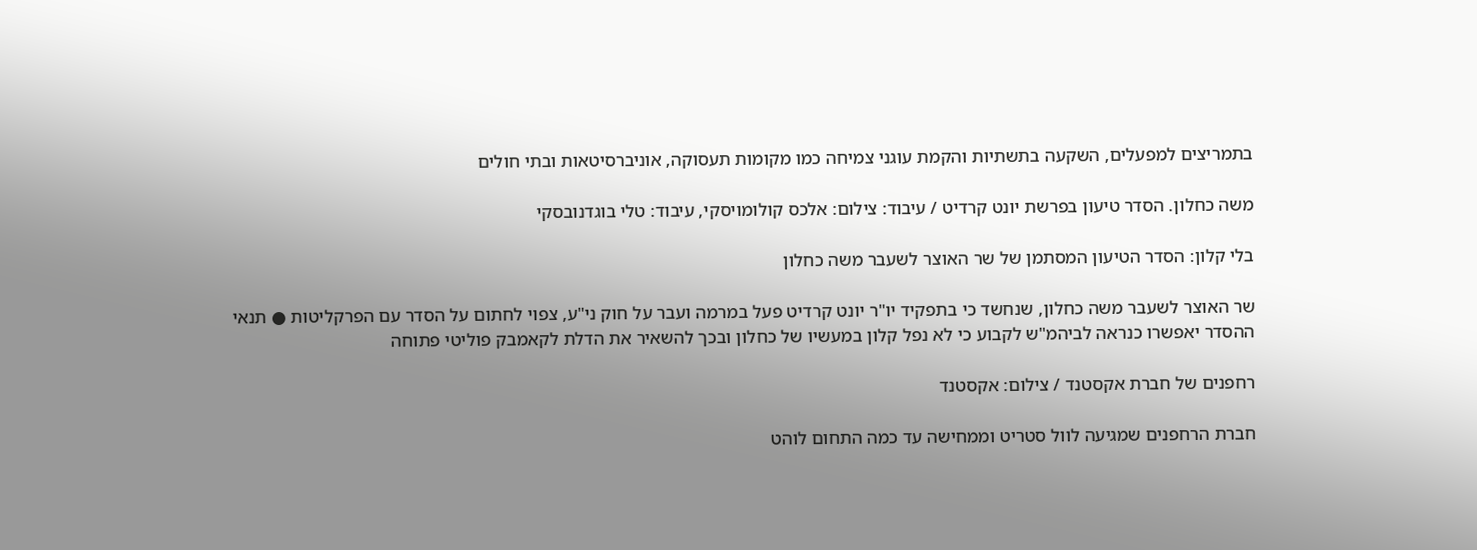בתמריצים למפעלים, השקעה בתשתיות והקמת עוגני צמיחה כמו מקומות תעסוקה, אוניברסיטאות ובתי חולים

משה כחלון. הסדר טיעון בפרשת יונט קרדיט / עיבוד: צילום: אלכס קולומויסקי, עיבוד: טלי בוגדנובסקי

בלי קלון: הסדר הטיעון המסתמן של שר האוצר לשעבר משה כחלון

שר האוצר לשעבר משה כחלון, שנחשד כי בתפקיד יו"ר יונט קרדיט פעל במרמה ועבר על חוק ני"ע, צפוי לחתום על הסדר עם הפרקליטות ● תנאי ההסדר יאפשרו כנראה לביהמ"ש לקבוע כי לא נפל קלון במעשיו של כחלון ובכך להשאיר את הדלת לקאמבק פוליטי פתוחה

רחפנים של חברת אקסטנד / צילום: אקסטנד

חברת הרחפנים שמגיעה לוול סטריט וממחישה עד כמה התחום לוהט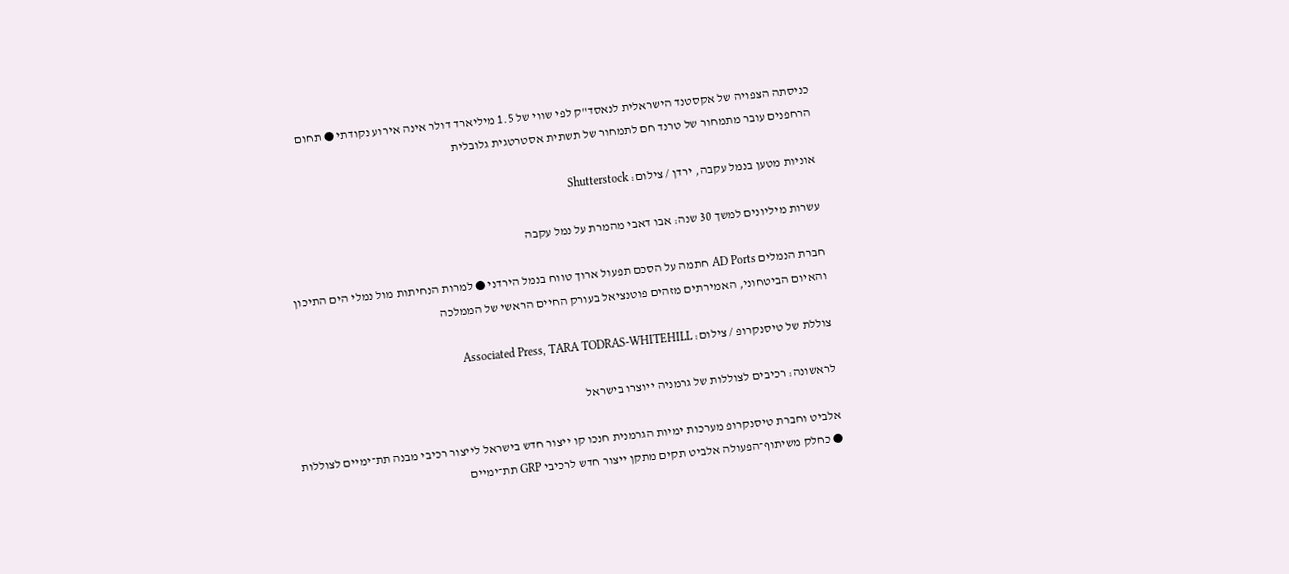כניסתה הצפויה של אקסטנד הישראלית לנאסד"ק לפי שווי של 1.5 מיליארד דולר אינה אירוע נקודתי ● תחום הרחפנים עובר מתמחור של טרנד חם לתמחור של תשתית אסטרטגית גלובלית

אוניות מטען בנמל עקבה, ירדן / צילום: Shutterstock

עשרות מיליונים למשך 30 שנה: אבו דאבי מהמרת על נמל עקבה

חברת הנמלים AD Ports חתמה על הסכם תפעול ארוך טווח בנמל הירדני ● למרות הנחיתות מול נמלי הים התיכון והאיום הביטחוני, האמירתים מזהים פוטנציאל בעורק החיים הראשי של הממלכה

צוללת של טיסנקרופ / צילום: Associated Press, TARA TODRAS-WHITEHILL

לראשונה: רכיבים לצוללות של גרמניה ייוצרו בישראל

אלביט וחברת טיסנקרופ מערכות ימיות הגרמנית חנכו קו ייצור חדש בישראל לייצור רכיבי מבנה תת־ימיים לצוללות ● כחלק משיתוף־הפעולה אלביט תקים מתקן ייצור חדש לרכיבי GRP תת־ימיים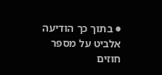● בתוך כך הודיעה אלביט על מספר חוזים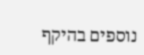נוספים בהיקף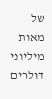של מאות מיליוני דולרים